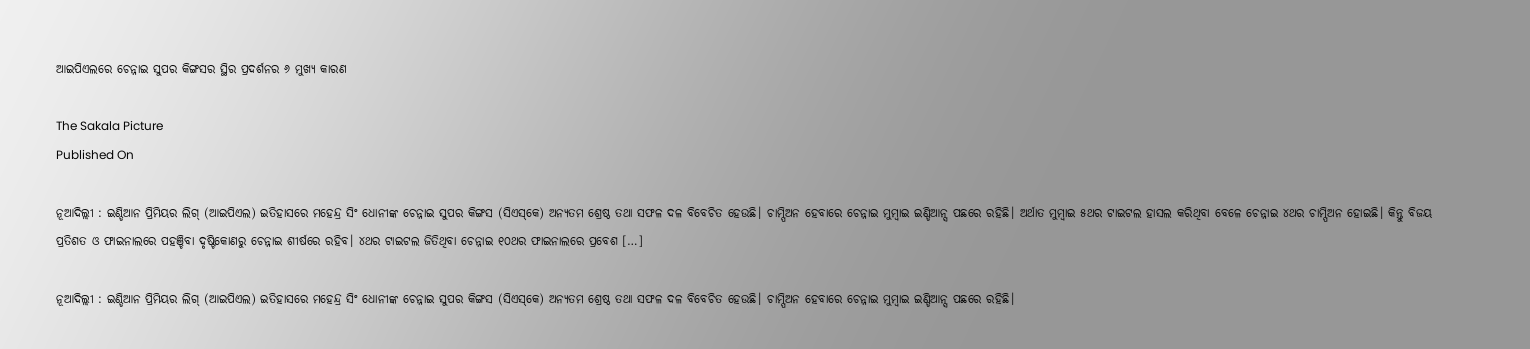ଆଇପିଏଲରେ ଚେନ୍ନାଇ ସୁପର କିଙ୍ଗସର ସ୍ଥିର ପ୍ରଦର୍ଶନର ୬ ମୁଖ୍ୟ କାରଣ

The Sakala Picture
Published On

ନୂଆଦିଲ୍ଲୀ : ଇଣ୍ଡିଆନ ପ୍ରିମିୟର ଲିଗ୍‌‌ (ଆଇପିଏଲ) ଇତିହାସରେ ମହେନ୍ଦ୍ର ସିଂ ଧୋନୀଙ୍କ ଚେନ୍ନାଇ ସୁପର କିଙ୍ଗସ (ସିଏସ୍‌‌କେ) ଅନ୍ୟତମ ଶ୍ରେଷ୍ଠ ତଥା ସଫଳ ଦଳ ବିବେଚିତ ହେଉଛି। ଚାମ୍ପିଅନ ହେବାରେ ଚେନ୍ନାଇ ମୁମ୍ବାଇ ଇଣ୍ଡିଆନ୍ସ ପଛରେ ରହିଛି। ଅର୍ଥାତ ମୁମ୍ବାଇ ୫ଥର ଟାଇଟଲ ହାସଲ କରିଥିବା ବେଳେ ଚେନ୍ନାଇ ୪ଥର ଚାମ୍ପିଅନ ହୋଇଛି। କିନ୍ତୁ ବିଜୟ ପ୍ରତିଶତ ଓ ଫାଇନାଲରେ ପହଞ୍ଚିବା ଦୃଷ୍ଟିକୋଣରୁ ଚେନ୍ନାଇ ଶୀର୍ଷରେ ରହିବ। ୪ଥର ଟାଇଟଲ ଜିତିଥିବା ଚେନ୍ନାଇ ୧୦ଥର ଫାଇନାଲରେ ପ୍ରବେଶ […]

ନୂଆଦିଲ୍ଲୀ : ଇଣ୍ଡିଆନ ପ୍ରିମିୟର ଲିଗ୍‌‌ (ଆଇପିଏଲ) ଇତିହାସରେ ମହେନ୍ଦ୍ର ସିଂ ଧୋନୀଙ୍କ ଚେନ୍ନାଇ ସୁପର କିଙ୍ଗସ (ସିଏସ୍‌‌କେ) ଅନ୍ୟତମ ଶ୍ରେଷ୍ଠ ତଥା ସଫଳ ଦଳ ବିବେଚିତ ହେଉଛି। ଚାମ୍ପିଅନ ହେବାରେ ଚେନ୍ନାଇ ମୁମ୍ବାଇ ଇଣ୍ଡିଆନ୍ସ ପଛରେ ରହିଛି।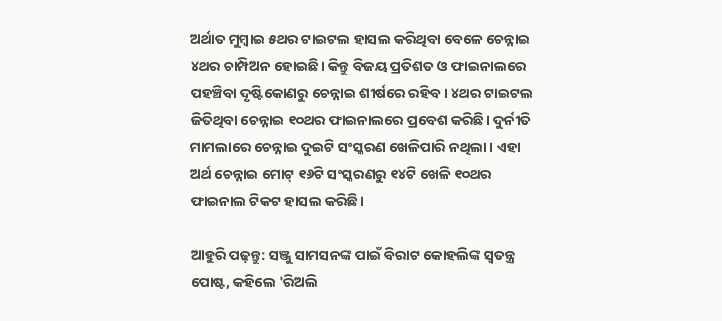ଅର୍ଥାତ ମୁମ୍ବାଇ ୫ଥର ଟାଇଟଲ ହାସଲ କରିଥିବା ବେଳେ ଚେନ୍ନାଇ ୪ଥର ଚାମ୍ପିଅନ ହୋଇଛି। କିନ୍ତୁ ବିଜୟ ପ୍ରତିଶତ ଓ ଫାଇନାଲରେ ପହଞ୍ଚିବା ଦୃଷ୍ଟିକୋଣରୁ ଚେନ୍ନାଇ ଶୀର୍ଷରେ ରହିବ। ୪ଥର ଟାଇଟଲ ଜିତିଥିବା ଚେନ୍ନାଇ ୧୦ଥର ଫାଇନାଲରେ ପ୍ରବେଶ କରିଛି। ଦୁର୍ନୀତି ମାମଲାରେ ଚେନ୍ନାଇ ଦୁଇଟି ସଂସ୍କରଣ ଖେଳିପାରି ନଥିଲା। ଏହା ଅର୍ଥ ଚେନ୍ନାଇ ମୋଟ୍‌‌ ୧୬ଟି ସଂସ୍କରଣରୁ ୧୪ଟି ଖେଳି ୧୦ଥର ଫାଇନାଲ ଟିକଟ ହାସଲ କରିଛି।

ଆହୁରି ପଢ଼ନ୍ତୁ: ସଞ୍ଜୁ ସାମସନଙ୍କ ପାଇଁ ବିରାଟ କୋହଲିଙ୍କ ସ୍ୱତନ୍ତ୍ର ପୋଷ୍ଟ, କହିଲେ 'ରିଅଲି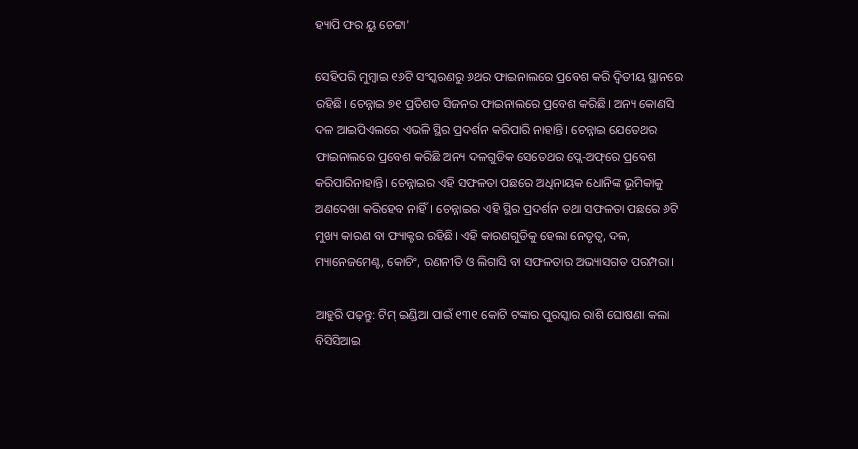ହ୍ୟାପି ଫର ୟୁ ଚେଟ୍ଟା'

ସେହିପରି ମୁମ୍ବାଇ ୧୬ଟି ସଂସ୍କରଣରୁ ୬ଥର ଫାଇନାଲରେ ପ୍ରବେଶ କରି ଦ୍ୱିତୀୟ ସ୍ଥାନରେ ରହିଛି। ଚେନ୍ନାଇ ୭୧ ପ୍ରତିଶତ ସିଜନର ଫାଇନାଲରେ ପ୍ରବେଶ କରିଛି। ଅନ୍ୟ କୋଣସି ଦଳ ଆଇପିଏଲରେ ଏଭଳି ସ୍ଥିର ପ୍ରଦର୍ଶନ କରିପାରି ନାହାନ୍ତି। ଚେନ୍ନାଇ ଯେତେଥର ଫାଇନାଲରେ ପ୍ରବେଶ କରିଛି ଅନ୍ୟ ଦଳଗୁଡିକ ସେତେଥର ପ୍ଲେ-ଅଫ୍‌‌ରେ ପ୍ରବେଶ କରିପାରିନାହାନ୍ତି। ଚେନ୍ନାଇର ଏହି ସଫଳତା ପଛରେ ଅଧିନାୟକ ଧୋନିଙ୍କ ଭୂମିକାକୁ ଅଣଦେଖା କରିହେବ ନାହିଁ। ଚେନ୍ନାଇର ଏହି ସ୍ଥିର ପ୍ରଦର୍ଶନ ତଥା ସଫଳତା ପଛରେ ୬ଟି ମୁଖ୍ୟ କାରଣ ବା ଫ୍ୟାକ୍ଟର ରହିଛି। ଏହି କାରଣଗୁଡିକୁ ହେଲା ନେତୃତ୍ୱ, ଦଳ, ମ୍ୟାନେଜମେଣ୍ଟ, କୋଚିଂ, ରଣନୀତି ଓ ଲିଗାସି ବା ସଫଳତାର ଅଭ୍ୟାସଗତ ପରମ୍ପରା।

ଆହୁରି ପଢ଼ନ୍ତୁ: ଟିମ୍ ଇଣ୍ଡିଆ ପାଇଁ ୧୩୧ କୋଟି ଟଙ୍କାର ପୁରସ୍କାର ରାଶି ଘୋଷଣା କଲା ବିସିସିଆଇ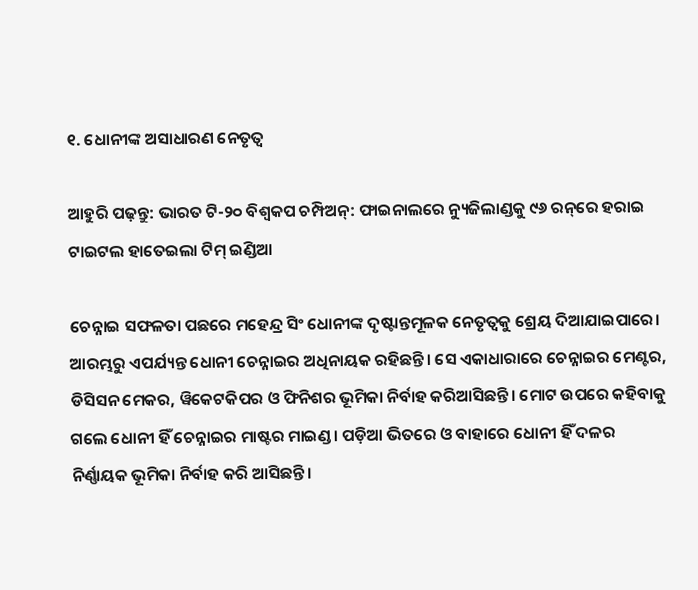୧. ଧୋନୀଙ୍କ ଅସାଧାରଣ ନେତୃତ୍ୱ

ଆହୁରି ପଢ଼ନ୍ତୁ: ଭାରତ ଟି-୨୦ ବିଶ୍ୱକପ ଚମ୍ପିଅନ୍: ଫାଇନାଲରେ ନ୍ୟୁଜିଲାଣ୍ଡକୁ ୯୬ ରନ୍‌ରେ ହରାଇ ଟାଇଟଲ ହାତେଇଲା ଟିମ୍ ଇଣ୍ଡିଆ

ଚେନ୍ନାଇ ସଫଳତା ପଛରେ ମହେନ୍ଦ୍ର ସିଂ ଧୋନୀଙ୍କ ଦୃଷ୍ଟାନ୍ତମୂଳକ ନେତୃତ୍ୱକୁ ଶ୍ରେୟ ଦିଆଯାଇପାରେ। ଆରମ୍ଭରୁ ଏପର୍ଯ୍ୟନ୍ତ ଧୋନୀ ଚେନ୍ନାଇର ଅଧିନାୟକ ରହିଛନ୍ତି। ସେ ଏକାଧାରାରେ ଚେନ୍ନାଇର ମେଣ୍ଟର, ଡିସିସନ ମେକର, ୱିକେଟକିପର ଓ ଫିନିଶର ଭୂମିକା ନିର୍ବାହ କରିଆସିଛନ୍ତି। ମୋଟ ଉପରେ କହିବାକୁ ଗଲେ ଧୋନୀ ହିଁ ଚେନ୍ନାଇର ମାଷ୍ଟର ମାଇଣ୍ଡ। ପଡ଼ିଆ ଭିତରେ ଓ ବାହାରେ ଧୋନୀ ହିଁ ଦଳର ନିର୍ଣ୍ଣାୟକ ଭୂମିକା ନିର୍ବାହ କରି ଆସିଛନ୍ତି।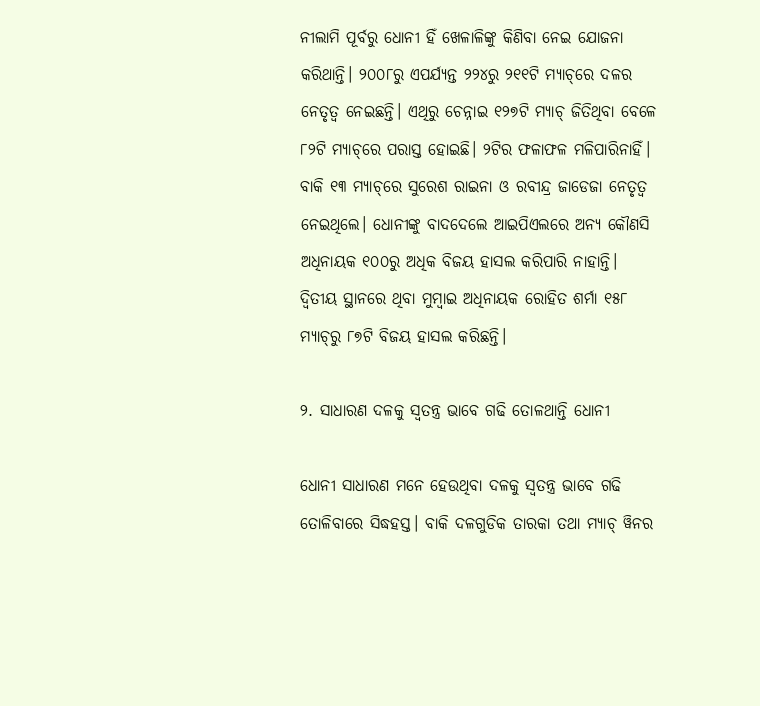ନୀଲାମି ପୂର୍ବରୁ ଧୋନୀ ହିଁ ଖେଳାଳିଙ୍କୁ କିଣିବା ନେଇ ଯୋଜନା କରିଥାନ୍ତି। ୨୦୦୮ରୁ ଏପର୍ଯ୍ୟନ୍ତ ୨୨୪ରୁ ୨୧୧ଟି ମ୍ୟାଚ୍‌‌ରେ ଦଳର ନେତୃତ୍ୱ ନେଇଛନ୍ତି। ଏଥିରୁ ଚେନ୍ନାଇ ୧୨୭ଟି ମ୍ୟାଚ୍‌‌ ଜିତିଥିବା ବେଳେ ୮୨ଟି ମ୍ୟାଚ୍‌‌ରେ ପରାସ୍ତ ହୋଇଛି। ୨ଟିର ଫଳାଫଳ ମଳିପାରିନାହିଁ। ବାକି ୧୩ ମ୍ୟାଚ୍‌‌ରେ ସୁରେଶ ରାଇନା ଓ ରବୀନ୍ଦ୍ର ଜାଡେଜା ନେତୃତ୍ୱ ନେଇଥିଲେ। ଧୋନୀଙ୍କୁ ବାଦଦେଲେ ଆଇପିଏଲରେ ଅନ୍ୟ କୌଣସି ଅଧିନାୟକ ୧୦୦ରୁ ଅଧିକ ବିଜୟ ହାସଲ କରିପାରି ନାହାନ୍ତି। ଦ୍ୱିତୀୟ ସ୍ଥାନରେ ଥିବା ମୁମ୍ବାଇ ଅଧିନାୟକ ରୋହିତ ଶର୍ମା ୧୫୮ ମ୍ୟାଚ୍‌‌ରୁ ୮୭ଟି ବିଜୟ ହାସଲ କରିଛନ୍ତି।

୨. ସାଧାରଣ ଦଳକୁ ସ୍ୱତନ୍ତ୍ର ଭାବେ ଗଢି ତୋଳଥାନ୍ତି ଧୋନୀ

ଧୋନୀ ସାଧାରଣ ମନେ ହେଉଥିବା ଦଳକୁ ସ୍ୱତନ୍ତ୍ର ଭାବେ ଗଢି ତୋଳିବାରେ ସିଦ୍ଧହସ୍ତ। ବାକି ଦଳଗୁଡିକ ତାରକା ତଥା ମ୍ୟାଚ୍‌‌ ୱିନର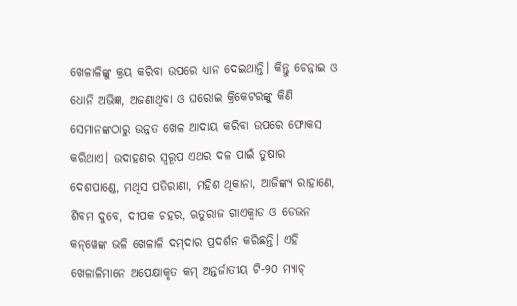ଖେଳାଳିଙ୍କୁ କ୍ରୟ କରିବା ଉପରେ ଧ୍ୟାନ ଦେଇଥାନ୍ତି। କିନ୍ତୁ ଚେନ୍ନାଇ ଓ ଧୋନି ଅଭିଜ୍ଞ, ଅଜଣାଥିବା ଓ ଘରୋଇ କ୍ରିକେଟରଙ୍କୁ କିଣି ସେମାନଙ୍କଠାରୁ ଉନ୍ନତ ଖେଳ ଆଦାୟ କରିବା ଉପରେ ଫୋକସ କରିଥାଏ। ଉଦାହଣର ସ୍ୱରୂପ ଏଥର ଦଳ ପାଇଁ ତୁଷାର ଦେଶପାଣ୍ଡେ, ମଥିସ ପତିରାଣା, ମହିଶ ଥିକାନା, ଆଜିଙ୍କ୍ୟ ରାହାଣେ, ଶିବମ ଦୁବେ, ଦୀପକ ଚହର, ଋତୁରାଜ ଗାଏକ୍ୱାଡ ଓ ଡେଭନ କନ୍‌‌ୱେଙ୍କ ଭଳି ଖେଳାଳି ଦମ୍‌‌ଦାର ପ୍ରଦର୍ଶନ କରିଛନ୍ତି। ଏହି ଖେଳାଳିମାନେ ଅପେକ୍ଷାକୃତ କମ୍‌‌ ଅନ୍ତର୍ଜାତୀୟ ଟି-୨୦ ମ୍ୟାଚ୍‌‌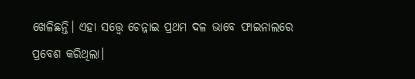ଖେଳିଛନ୍ତି। ଏହା ସତ୍ତ୍ବେ ଚେନ୍ନାଇ ପ୍ରଥମ ଦଳ ଭାବେ ଫାଇନାଲରେ ପ୍ରବେଶ କରିଥିଲା।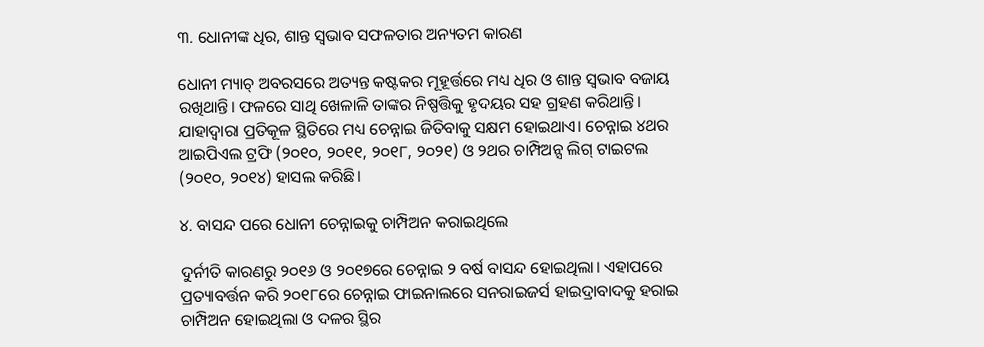୩. ଧୋନୀଙ୍କ ଧିର, ଶାନ୍ତ ସ୍ୱଭାବ ସଫଳତାର ଅନ୍ୟତମ କାରଣ

ଧୋନୀ ମ୍ୟାଚ୍‌‌ ଅବରସରେ ଅତ୍ୟନ୍ତ କଷ୍ଟକର ମୂହୂର୍ତ୍ତରେ ମଧ୍ୟ ଧିର ଓ ଶାନ୍ତ ସ୍ୱଭାବ ବଜାୟ ରଖିଥାନ୍ତି। ଫଳରେ ସାଥି ଖେଳାଳି ତାଙ୍କର ନିଷ୍ପତ୍ତିକୁ ହୃଦୟର ସହ ଗ୍ରହଣ କରିଥାନ୍ତି। ଯାହାଦ୍ୱାରା ପ୍ରତିକୂଳ ସ୍ଥିତିରେ ମଧ୍ୟ ଚେନ୍ନାଇ ଜିତିବାକୁ ସକ୍ଷମ ହୋଇଥାଏ। ଚେନ୍ନାଇ ୪ଥର ଆଇପିଏଲ ଟ୍ରଫି (୨୦୧୦, ୨୦୧୧, ୨୦୧୮, ୨୦୨୧) ଓ ୨ଥର ଚାମ୍ପିଅନ୍ସ ଲିଗ୍‌‌ ଟାଇଟଲ (୨୦୧୦, ୨୦୧୪) ହାସଲ କରିଛି।

୪. ବାସନ୍ଦ ପରେ ଧୋନୀ ଚେନ୍ନାଇକୁ ଚାମ୍ପିଅନ କରାଇଥିଲେ

ଦୁର୍ନୀତି କାରଣରୁ ୨୦୧୬ ଓ ୨୦୧୭ରେ ଚେନ୍ନାଇ ୨ ବର୍ଷ ବାସନ୍ଦ ହୋଇଥିଲା। ଏହାପରେ ପ୍ରତ୍ୟାବର୍ତ୍ତନ କରି ୨୦୧୮ରେ ଚେନ୍ନାଇ ଫାଇନାଲରେ ସନରାଇଜର୍ସ ହାଇଦ୍ରାବାଦକୁ ହରାଇ ଚାମ୍ପିଅନ ହୋଇଥିଲା ଓ ଦଳର ସ୍ଥିର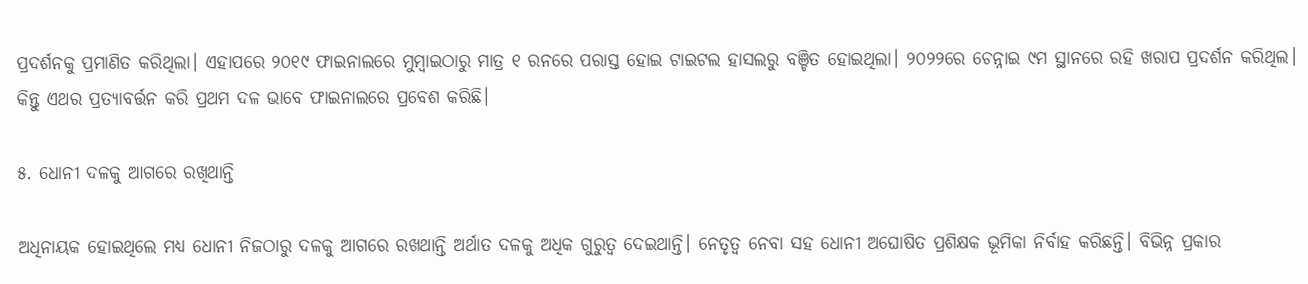ପ୍ରଦର୍ଶନକୁ ପ୍ରମାଣିତ କରିଥିଲା। ଏହାପରେ ୨୦୧୯ ଫାଇନାଲରେ ମୁମ୍ବାଇଠାରୁ ମାତ୍ର ୧ ରନରେ ପରାସ୍ତ ହୋଇ ଟାଇଟଲ ହାସଲରୁ ବଞ୍ଚିତ ହୋଇଥିଲା। ୨୦୨୨ରେ ଚେନ୍ନାଇ ୯ମ ସ୍ଥାନରେ ରହି ଖରାପ ପ୍ରଦର୍ଶନ କରିଥିଲ। କିନ୍ତୁ ଏଥର ପ୍ରତ୍ୟାବର୍ତ୍ତନ କରି ପ୍ରଥମ ଦଳ ଭାବେ ଫାଇନାଲରେ ପ୍ରବେଶ କରିଛି।

୫. ଧୋନୀ ଦଳକୁ ଆଗରେ ରଖିଥାନ୍ତି

ଅଧିନାୟକ ହୋଇଥିଲେ ମଧ୍ୟ ଧୋନୀ ନିଜଠାରୁ ଦଳକୁ ଆଗରେ ରଖଥାନ୍ତି ଅର୍ଥାତ ଦଳକୁ ଅଧିକ ଗୁରୁତ୍ୱ ଦେଇଥାନ୍ତି। ନେତୃତ୍ୱ ନେବା ସହ ଧୋନୀ ଅଘୋଷିତ ପ୍ରଶିକ୍ଷକ ଭୂମିକା ନିର୍ବାହ କରିଛନ୍ତି। ବିଭିନ୍ନ ପ୍ରକାର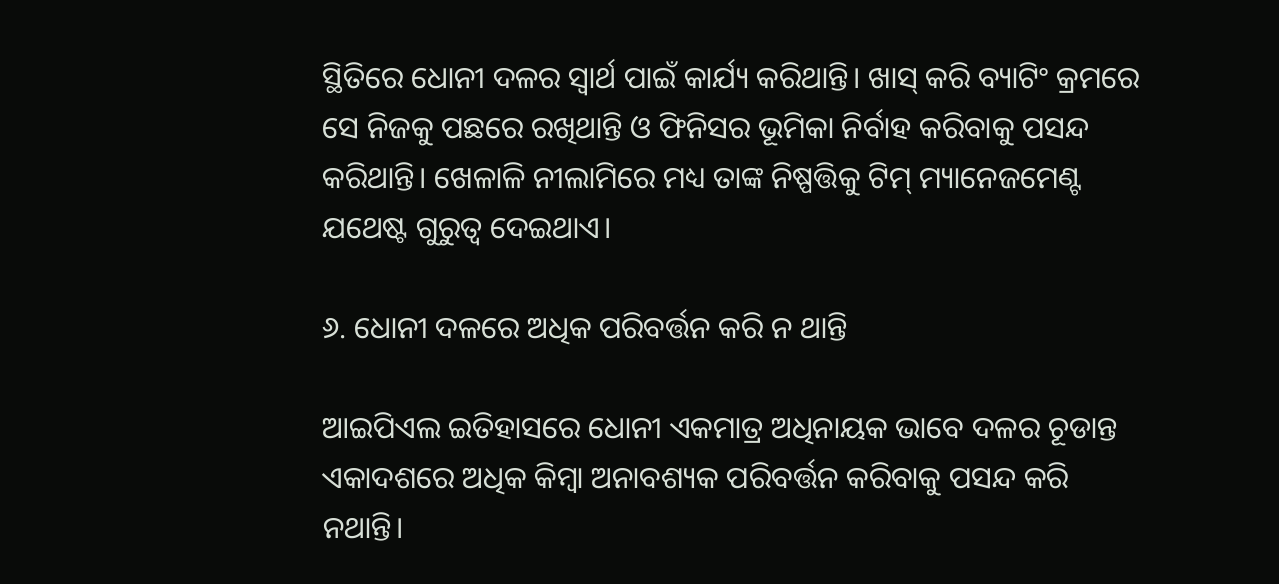ସ୍ଥିତିରେ ଧୋନୀ ଦଳର ସ୍ୱାର୍ଥ ପାଇଁ କାର୍ଯ୍ୟ କରିଥାନ୍ତି। ଖାସ୍‌‌ କରି ବ୍ୟାଟିଂ କ୍ରମରେ ସେ ନିଜକୁ ପଛରେ ରଖିଥାନ୍ତି ଓ ଫିନିସର ଭୂମିକା ନିର୍ବାହ କରିବାକୁ ପସନ୍ଦ କରିଥାନ୍ତି। ଖେଳାଳି ନୀଲାମିରେ ମଧ୍ୟ ତାଙ୍କ ନିଷ୍ପତ୍ତିକୁ ଟିମ୍‌‌ ମ୍ୟାନେଜମେଣ୍ଟ ଯଥେଷ୍ଟ ଗୁରୁତ୍ୱ ଦେଇଥାଏ।

୬. ଧୋନୀ ଦଳରେ ଅଧିକ ପରିବର୍ତ୍ତନ କରି ନ ଥାନ୍ତି

ଆଇପିଏଲ ଇତିହାସରେ ଧୋନୀ ଏକମାତ୍ର ଅଧିନାୟକ ଭାବେ ଦଳର ଚୂଡାନ୍ତ ଏକାଦଶରେ ଅଧିକ କିମ୍ବା ଅନାବଶ୍ୟକ ପରିବର୍ତ୍ତନ କରିବାକୁ ପସନ୍ଦ କରି ନଥାନ୍ତି।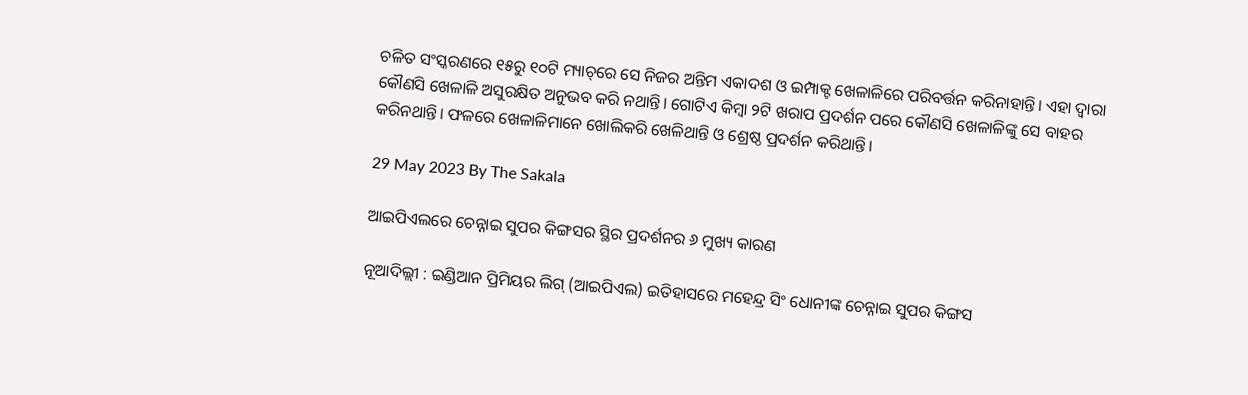ଚଳିତ ସଂସ୍କରଣରେ ୧୫ରୁ ୧୦ଟି ମ୍ୟାଚ୍‌‌ରେ ସେ ନିଜର ଅନ୍ତିମ ଏକାଦଶ ଓ ଇମ୍ପାକ୍ଟ ଖେଳାଳିରେ ପରିବର୍ତ୍ତନ କରିନାହାନ୍ତି। ଏହା ଦ୍ୱାରା କୌଣସି ଖେଳାଳି ଅସୁରକ୍ଷିତ ଅନୁଭବ କରି ନଥାନ୍ତି। ଗୋଟିଏ କିମ୍ବା ୨ଟି ଖରାପ ପ୍ରଦର୍ଶନ ପରେ କୌଣସି ଖେଳାଳିଙ୍କୁ ସେ ବାହର କରିନଥାନ୍ତି। ଫଳରେ ଖେଳାଳିମାନେ ଖୋଲିକରି ଖେଳିଥାନ୍ତି ଓ ଶ୍ରେଷ୍ଠ ପ୍ରଦର୍ଶନ କରିଥାନ୍ତି।

29 May 2023 By The Sakala

ଆଇପିଏଲରେ ଚେନ୍ନାଇ ସୁପର କିଙ୍ଗସର ସ୍ଥିର ପ୍ରଦର୍ଶନର ୬ ମୁଖ୍ୟ କାରଣ

ନୂଆଦିଲ୍ଲୀ : ଇଣ୍ଡିଆନ ପ୍ରିମିୟର ଲିଗ୍‌‌ (ଆଇପିଏଲ) ଇତିହାସରେ ମହେନ୍ଦ୍ର ସିଂ ଧୋନୀଙ୍କ ଚେନ୍ନାଇ ସୁପର କିଙ୍ଗସ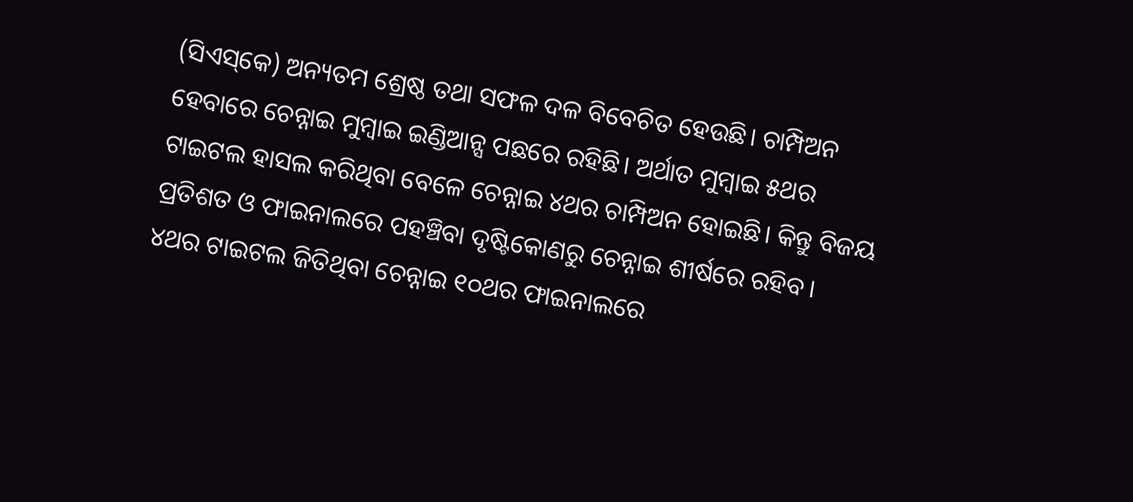(ସିଏସ୍‌‌କେ) ଅନ୍ୟତମ ଶ୍ରେଷ୍ଠ ତଥା ସଫଳ ଦଳ ବିବେଚିତ ହେଉଛି। ଚାମ୍ପିଅନ ହେବାରେ ଚେନ୍ନାଇ ମୁମ୍ବାଇ ଇଣ୍ଡିଆନ୍ସ ପଛରେ ରହିଛି। ଅର୍ଥାତ ମୁମ୍ବାଇ ୫ଥର ଟାଇଟଲ ହାସଲ କରିଥିବା ବେଳେ ଚେନ୍ନାଇ ୪ଥର ଚାମ୍ପିଅନ ହୋଇଛି। କିନ୍ତୁ ବିଜୟ ପ୍ରତିଶତ ଓ ଫାଇନାଲରେ ପହଞ୍ଚିବା ଦୃଷ୍ଟିକୋଣରୁ ଚେନ୍ନାଇ ଶୀର୍ଷରେ ରହିବ। ୪ଥର ଟାଇଟଲ ଜିତିଥିବା ଚେନ୍ନାଇ ୧୦ଥର ଫାଇନାଲରେ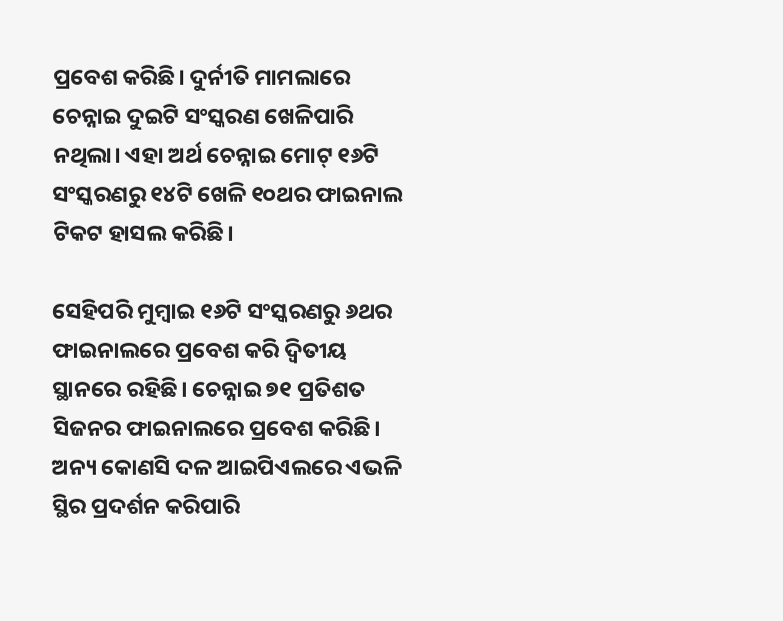ପ୍ରବେଶ କରିଛି। ଦୁର୍ନୀତି ମାମଲାରେ ଚେନ୍ନାଇ ଦୁଇଟି ସଂସ୍କରଣ ଖେଳିପାରି ନଥିଲା। ଏହା ଅର୍ଥ ଚେନ୍ନାଇ ମୋଟ୍‌‌ ୧୬ଟି ସଂସ୍କରଣରୁ ୧୪ଟି ଖେଳି ୧୦ଥର ଫାଇନାଲ ଟିକଟ ହାସଲ କରିଛି।

ସେହିପରି ମୁମ୍ବାଇ ୧୬ଟି ସଂସ୍କରଣରୁ ୬ଥର ଫାଇନାଲରେ ପ୍ରବେଶ କରି ଦ୍ୱିତୀୟ ସ୍ଥାନରେ ରହିଛି। ଚେନ୍ନାଇ ୭୧ ପ୍ରତିଶତ ସିଜନର ଫାଇନାଲରେ ପ୍ରବେଶ କରିଛି। ଅନ୍ୟ କୋଣସି ଦଳ ଆଇପିଏଲରେ ଏଭଳି ସ୍ଥିର ପ୍ରଦର୍ଶନ କରିପାରି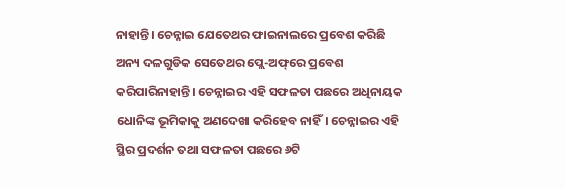ନାହାନ୍ତି। ଚେନ୍ନାଇ ଯେତେଥର ଫାଇନାଲରେ ପ୍ରବେଶ କରିଛି ଅନ୍ୟ ଦଳଗୁଡିକ ସେତେଥର ପ୍ଲେ-ଅଫ୍‌‌ରେ ପ୍ରବେଶ କରିପାରିନାହାନ୍ତି। ଚେନ୍ନାଇର ଏହି ସଫଳତା ପଛରେ ଅଧିନାୟକ ଧୋନିଙ୍କ ଭୂମିକାକୁ ଅଣଦେଖା କରିହେବ ନାହିଁ। ଚେନ୍ନାଇର ଏହି ସ୍ଥିର ପ୍ରଦର୍ଶନ ତଥା ସଫଳତା ପଛରେ ୬ଟି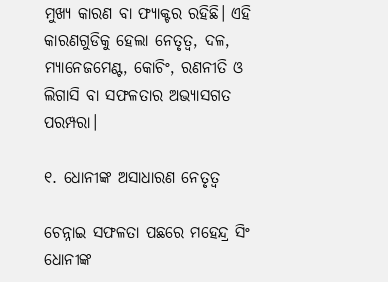ମୁଖ୍ୟ କାରଣ ବା ଫ୍ୟାକ୍ଟର ରହିଛି। ଏହି କାରଣଗୁଡିକୁ ହେଲା ନେତୃତ୍ୱ, ଦଳ, ମ୍ୟାନେଜମେଣ୍ଟ, କୋଚିଂ, ରଣନୀତି ଓ ଲିଗାସି ବା ସଫଳତାର ଅଭ୍ୟାସଗତ ପରମ୍ପରା।

୧. ଧୋନୀଙ୍କ ଅସାଧାରଣ ନେତୃତ୍ୱ

ଚେନ୍ନାଇ ସଫଳତା ପଛରେ ମହେନ୍ଦ୍ର ସିଂ ଧୋନୀଙ୍କ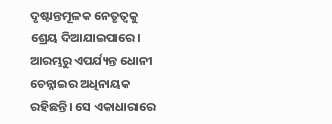ଦୃଷ୍ଟାନ୍ତମୂଳକ ନେତୃତ୍ୱକୁ ଶ୍ରେୟ ଦିଆଯାଇପାରେ। ଆରମ୍ଭରୁ ଏପର୍ଯ୍ୟନ୍ତ ଧୋନୀ ଚେନ୍ନାଇର ଅଧିନାୟକ ରହିଛନ୍ତି। ସେ ଏକାଧାରାରେ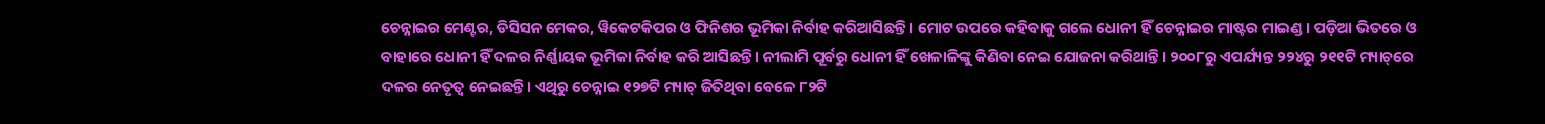ଚେନ୍ନାଇର ମେଣ୍ଟର, ଡିସିସନ ମେକର, ୱିକେଟକିପର ଓ ଫିନିଶର ଭୂମିକା ନିର୍ବାହ କରିଆସିଛନ୍ତି। ମୋଟ ଉପରେ କହିବାକୁ ଗଲେ ଧୋନୀ ହିଁ ଚେନ୍ନାଇର ମାଷ୍ଟର ମାଇଣ୍ଡ। ପଡ଼ିଆ ଭିତରେ ଓ ବାହାରେ ଧୋନୀ ହିଁ ଦଳର ନିର୍ଣ୍ଣାୟକ ଭୂମିକା ନିର୍ବାହ କରି ଆସିଛନ୍ତି। ନୀଲାମି ପୂର୍ବରୁ ଧୋନୀ ହିଁ ଖେଳାଳିଙ୍କୁ କିଣିବା ନେଇ ଯୋଜନା କରିଥାନ୍ତି। ୨୦୦୮ରୁ ଏପର୍ଯ୍ୟନ୍ତ ୨୨୪ରୁ ୨୧୧ଟି ମ୍ୟାଚ୍‌‌ରେ ଦଳର ନେତୃତ୍ୱ ନେଇଛନ୍ତି। ଏଥିରୁ ଚେନ୍ନାଇ ୧୨୭ଟି ମ୍ୟାଚ୍‌‌ ଜିତିଥିବା ବେଳେ ୮୨ଟି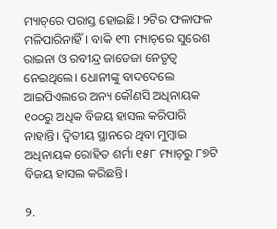ମ୍ୟାଚ୍‌‌ରେ ପରାସ୍ତ ହୋଇଛି। ୨ଟିର ଫଳାଫଳ ମଳିପାରିନାହିଁ। ବାକି ୧୩ ମ୍ୟାଚ୍‌‌ରେ ସୁରେଶ ରାଇନା ଓ ରବୀନ୍ଦ୍ର ଜାଡେଜା ନେତୃତ୍ୱ ନେଇଥିଲେ। ଧୋନୀଙ୍କୁ ବାଦଦେଲେ ଆଇପିଏଲରେ ଅନ୍ୟ କୌଣସି ଅଧିନାୟକ ୧୦୦ରୁ ଅଧିକ ବିଜୟ ହାସଲ କରିପାରି ନାହାନ୍ତି। ଦ୍ୱିତୀୟ ସ୍ଥାନରେ ଥିବା ମୁମ୍ବାଇ ଅଧିନାୟକ ରୋହିତ ଶର୍ମା ୧୫୮ ମ୍ୟାଚ୍‌‌ରୁ ୮୭ଟି ବିଜୟ ହାସଲ କରିଛନ୍ତି।

୨.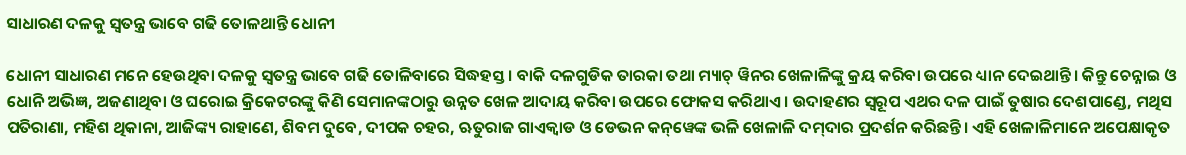ସାଧାରଣ ଦଳକୁ ସ୍ୱତନ୍ତ୍ର ଭାବେ ଗଢି ତୋଳଥାନ୍ତି ଧୋନୀ

ଧୋନୀ ସାଧାରଣ ମନେ ହେଉଥିବା ଦଳକୁ ସ୍ୱତନ୍ତ୍ର ଭାବେ ଗଢି ତୋଳିବାରେ ସିଦ୍ଧହସ୍ତ। ବାକି ଦଳଗୁଡିକ ତାରକା ତଥା ମ୍ୟାଚ୍‌‌ ୱିନର ଖେଳାଳିଙ୍କୁ କ୍ରୟ କରିବା ଉପରେ ଧ୍ୟାନ ଦେଇଥାନ୍ତି। କିନ୍ତୁ ଚେନ୍ନାଇ ଓ ଧୋନି ଅଭିଜ୍ଞ, ଅଜଣାଥିବା ଓ ଘରୋଇ କ୍ରିକେଟରଙ୍କୁ କିଣି ସେମାନଙ୍କଠାରୁ ଉନ୍ନତ ଖେଳ ଆଦାୟ କରିବା ଉପରେ ଫୋକସ କରିଥାଏ। ଉଦାହଣର ସ୍ୱରୂପ ଏଥର ଦଳ ପାଇଁ ତୁଷାର ଦେଶପାଣ୍ଡେ, ମଥିସ ପତିରାଣା, ମହିଶ ଥିକାନା, ଆଜିଙ୍କ୍ୟ ରାହାଣେ, ଶିବମ ଦୁବେ, ଦୀପକ ଚହର, ଋତୁରାଜ ଗାଏକ୍ୱାଡ ଓ ଡେଭନ କନ୍‌‌ୱେଙ୍କ ଭଳି ଖେଳାଳି ଦମ୍‌‌ଦାର ପ୍ରଦର୍ଶନ କରିଛନ୍ତି। ଏହି ଖେଳାଳିମାନେ ଅପେକ୍ଷାକୃତ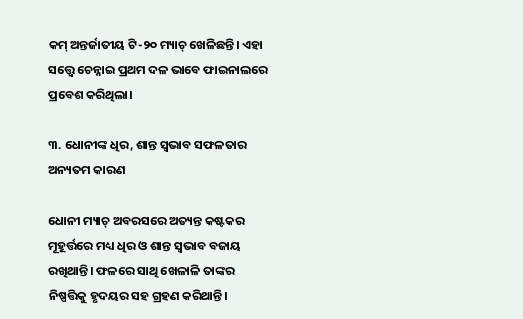କମ୍‌‌ ଅନ୍ତର୍ଜାତୀୟ ଟି-୨୦ ମ୍ୟାଚ୍‌‌ ଖେଳିଛନ୍ତି। ଏହା ସତ୍ତ୍ବେ ଚେନ୍ନାଇ ପ୍ରଥମ ଦଳ ଭାବେ ଫାଇନାଲରେ ପ୍ରବେଶ କରିଥିଲା।

୩. ଧୋନୀଙ୍କ ଧିର, ଶାନ୍ତ ସ୍ୱଭାବ ସଫଳତାର ଅନ୍ୟତମ କାରଣ

ଧୋନୀ ମ୍ୟାଚ୍‌‌ ଅବରସରେ ଅତ୍ୟନ୍ତ କଷ୍ଟକର ମୂହୂର୍ତ୍ତରେ ମଧ୍ୟ ଧିର ଓ ଶାନ୍ତ ସ୍ୱଭାବ ବଜାୟ ରଖିଥାନ୍ତି। ଫଳରେ ସାଥି ଖେଳାଳି ତାଙ୍କର ନିଷ୍ପତ୍ତିକୁ ହୃଦୟର ସହ ଗ୍ରହଣ କରିଥାନ୍ତି।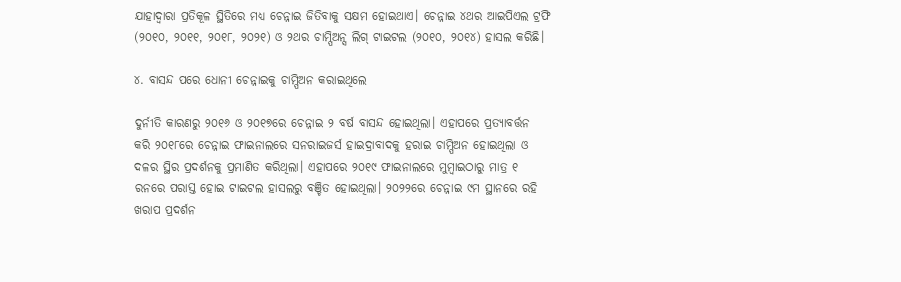ଯାହାଦ୍ୱାରା ପ୍ରତିକୂଳ ସ୍ଥିତିରେ ମଧ୍ୟ ଚେନ୍ନାଇ ଜିତିବାକୁ ସକ୍ଷମ ହୋଇଥାଏ। ଚେନ୍ନାଇ ୪ଥର ଆଇପିଏଲ ଟ୍ରଫି (୨୦୧୦, ୨୦୧୧, ୨୦୧୮, ୨୦୨୧) ଓ ୨ଥର ଚାମ୍ପିଅନ୍ସ ଲିଗ୍‌‌ ଟାଇଟଲ (୨୦୧୦, ୨୦୧୪) ହାସଲ କରିଛି।

୪. ବାସନ୍ଦ ପରେ ଧୋନୀ ଚେନ୍ନାଇକୁ ଚାମ୍ପିଅନ କରାଇଥିଲେ

ଦୁର୍ନୀତି କାରଣରୁ ୨୦୧୬ ଓ ୨୦୧୭ରେ ଚେନ୍ନାଇ ୨ ବର୍ଷ ବାସନ୍ଦ ହୋଇଥିଲା। ଏହାପରେ ପ୍ରତ୍ୟାବର୍ତ୍ତନ କରି ୨୦୧୮ରେ ଚେନ୍ନାଇ ଫାଇନାଲରେ ସନରାଇଜର୍ସ ହାଇଦ୍ରାବାଦକୁ ହରାଇ ଚାମ୍ପିଅନ ହୋଇଥିଲା ଓ ଦଳର ସ୍ଥିର ପ୍ରଦର୍ଶନକୁ ପ୍ରମାଣିତ କରିଥିଲା। ଏହାପରେ ୨୦୧୯ ଫାଇନାଲରେ ମୁମ୍ବାଇଠାରୁ ମାତ୍ର ୧ ରନରେ ପରାସ୍ତ ହୋଇ ଟାଇଟଲ ହାସଲରୁ ବଞ୍ଚିତ ହୋଇଥିଲା। ୨୦୨୨ରେ ଚେନ୍ନାଇ ୯ମ ସ୍ଥାନରେ ରହି ଖରାପ ପ୍ରଦର୍ଶନ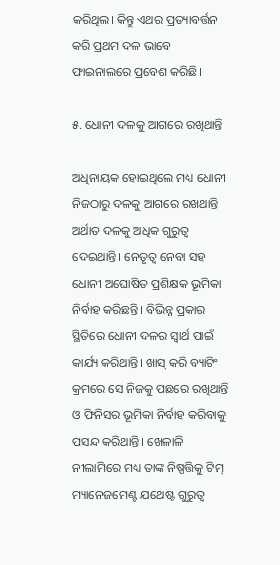କରିଥିଲ। କିନ୍ତୁ ଏଥର ପ୍ରତ୍ୟାବର୍ତ୍ତନ କରି ପ୍ରଥମ ଦଳ ଭାବେ ଫାଇନାଲରେ ପ୍ରବେଶ କରିଛି।

୫. ଧୋନୀ ଦଳକୁ ଆଗରେ ରଖିଥାନ୍ତି

ଅଧିନାୟକ ହୋଇଥିଲେ ମଧ୍ୟ ଧୋନୀ ନିଜଠାରୁ ଦଳକୁ ଆଗରେ ରଖଥାନ୍ତି ଅର୍ଥାତ ଦଳକୁ ଅଧିକ ଗୁରୁତ୍ୱ ଦେଇଥାନ୍ତି। ନେତୃତ୍ୱ ନେବା ସହ ଧୋନୀ ଅଘୋଷିତ ପ୍ରଶିକ୍ଷକ ଭୂମିକା ନିର୍ବାହ କରିଛନ୍ତି। ବିଭିନ୍ନ ପ୍ରକାର ସ୍ଥିତିରେ ଧୋନୀ ଦଳର ସ୍ୱାର୍ଥ ପାଇଁ କାର୍ଯ୍ୟ କରିଥାନ୍ତି। ଖାସ୍‌‌ କରି ବ୍ୟାଟିଂ କ୍ରମରେ ସେ ନିଜକୁ ପଛରେ ରଖିଥାନ୍ତି ଓ ଫିନିସର ଭୂମିକା ନିର୍ବାହ କରିବାକୁ ପସନ୍ଦ କରିଥାନ୍ତି। ଖେଳାଳି ନୀଲାମିରେ ମଧ୍ୟ ତାଙ୍କ ନିଷ୍ପତ୍ତିକୁ ଟିମ୍‌‌ ମ୍ୟାନେଜମେଣ୍ଟ ଯଥେଷ୍ଟ ଗୁରୁତ୍ୱ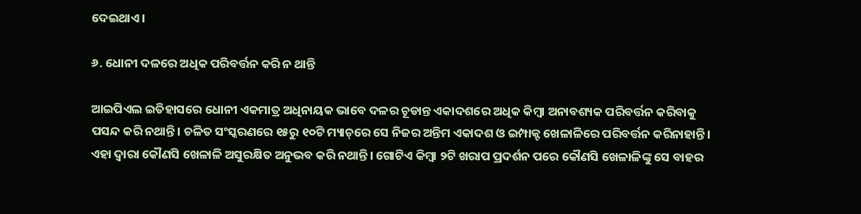ଦେଇଥାଏ।

୬. ଧୋନୀ ଦଳରେ ଅଧିକ ପରିବର୍ତ୍ତନ କରି ନ ଥାନ୍ତି

ଆଇପିଏଲ ଇତିହାସରେ ଧୋନୀ ଏକମାତ୍ର ଅଧିନାୟକ ଭାବେ ଦଳର ଚୂଡାନ୍ତ ଏକାଦଶରେ ଅଧିକ କିମ୍ବା ଅନାବଶ୍ୟକ ପରିବର୍ତ୍ତନ କରିବାକୁ ପସନ୍ଦ କରି ନଥାନ୍ତି। ଚଳିତ ସଂସ୍କରଣରେ ୧୫ରୁ ୧୦ଟି ମ୍ୟାଚ୍‌‌ରେ ସେ ନିଜର ଅନ୍ତିମ ଏକାଦଶ ଓ ଇମ୍ପାକ୍ଟ ଖେଳାଳିରେ ପରିବର୍ତ୍ତନ କରିନାହାନ୍ତି। ଏହା ଦ୍ୱାରା କୌଣସି ଖେଳାଳି ଅସୁରକ୍ଷିତ ଅନୁଭବ କରି ନଥାନ୍ତି। ଗୋଟିଏ କିମ୍ବା ୨ଟି ଖରାପ ପ୍ରଦର୍ଶନ ପରେ କୌଣସି ଖେଳାଳିଙ୍କୁ ସେ ବାହର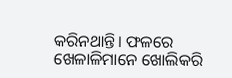କରିନଥାନ୍ତି। ଫଳରେ ଖେଳାଳିମାନେ ଖୋଲିକରି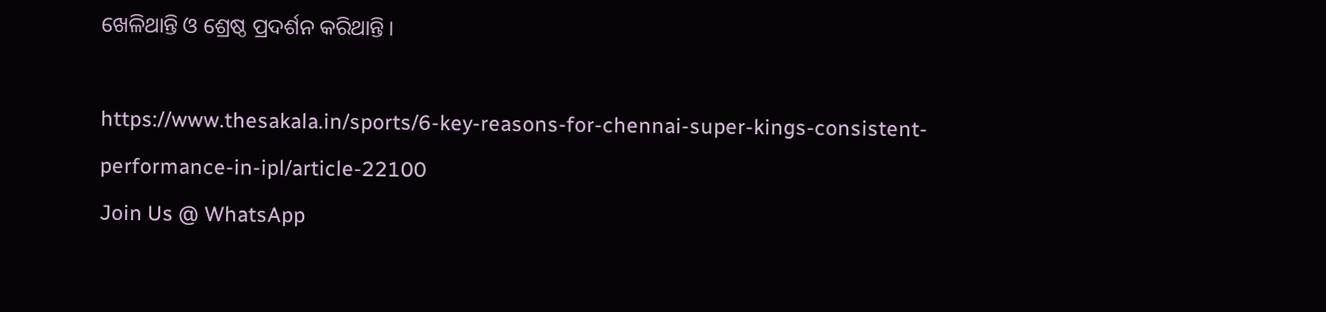ଖେଳିଥାନ୍ତି ଓ ଶ୍ରେଷ୍ଠ ପ୍ରଦର୍ଶନ କରିଥାନ୍ତି।

https://www.thesakala.in/sports/6-key-reasons-for-chennai-super-kings-consistent-performance-in-ipl/article-22100
Join Us @ WhatsApp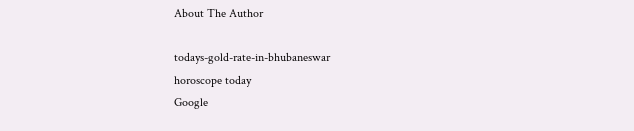About The Author

todays-gold-rate-in-bhubaneswar
horoscope today
Google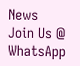News
Join Us @ WhatsApp